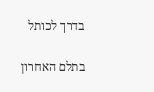בדרך לכותל

בתלם האחרון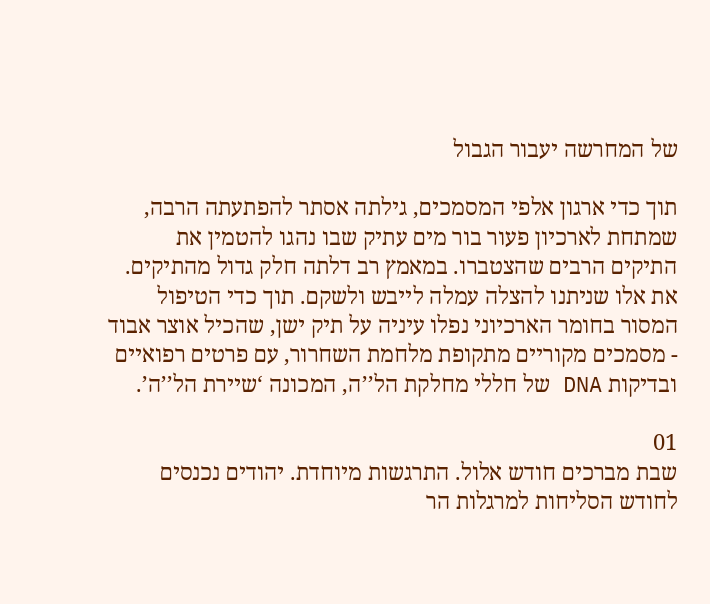של המחרשה יעבור הגבול

תוך כדי ארגון אלפי המסמכים, גילתה אסתר להפתעתה הרבה, שמתחת לארכיון פעור בור מים עתיק שבו נהגו להטמין את התיקים הרבים שהצטברו. במאמץ רב דלתה חלק גדול מהתיקים. את אלו שניתנו להצלה עמלה לייבש ולשקם. תוך כדי הטיפול המסור בחומר הארכיוני נפלו עיניה על תיק ישן, שהכיל אוצר אבוד - מסמכים מקוריים מתקופת מלחמת השחרור, עם פרטים רפואיים ובדיקות DNA של חללי מחלקת הל’’ה, המכונה ‘שיירת הל’’ה’.

01
שבת מברכים חודש אלול. התרגשות מיוחדת. יהודים נכנסים לחודש הסליחות למרגלות הר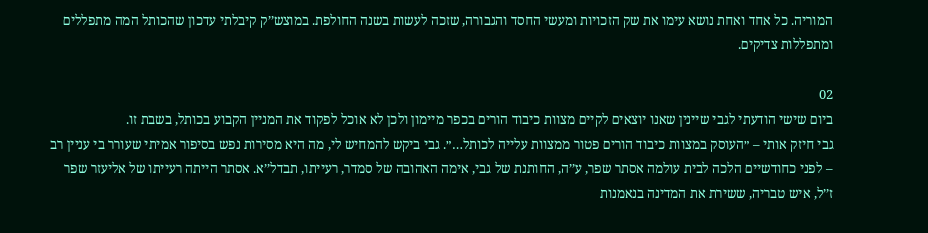המוריה. כל אחד ואחת נושא עימו את שק הזכויות ומעשי החסד והגבורה, שזכה לעשות בשנה החולפת. במוצש’’ק קיבלתי עדכון שהכותל המה מתפללים ומתפללות צדיקים.

02
ביום שישי הודעתי לגבי שיינין שאנו יוצאים לקיים מצוות כיבוד הורים בכפר מיימון ולכן לא אוכל לפקוד את המניין הקבוע בכותל, בשבת זו.
גבי חיזק אותי – ״העוסק במצוות כיבוד הורים פטור ממצוות עלייה לכותל…״. גבי ביקש להמחיש לי, מה היא מסירות נפש בסיפור אמיתי שעורר בי עניין רב – לפני כחודשיים הלכה לבית עולמה אסתר שפר, ע’’ה, החותנת של גבי, אימה האהובה של סמדר, רעייתו, תבדל’’א. אסתר הייתה רעייתו של אליעזר שפר ז’’ל, איש טבריה, ששירת את המדינה בנאמנות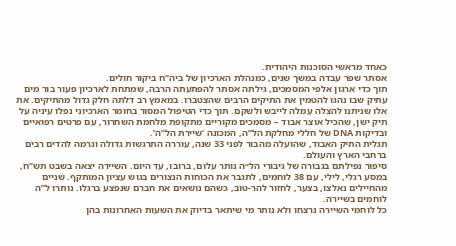כאחד מראשי הסוכנות היהודית.
אסתר שפר עבדה במשך שנים, כמנהלת הארכיון של ביה’’ח ביקור חולים.
תוך כדי ארגון אלפי המסמכים, גילתה אסתר להפתעתה הרבה, שמתחת לארכיון פעור בור מים עתיק שבו נהגו להטמין את התיקים הרבים שהצטברו. במאמץ רב דלתה חלק גדול מהתיקים. את אלו שניתנו להצלה עמלה לייבש ולשקם. תוך כדי הטיפול המסור בחומר הארכיוני נפלו עיניה על תיק ישן, שהכיל אוצר אבוד – מסמכים מקוריים מתקופת מלחמת השחרור, עם פרטים רפואיים ובדיקות DNA של חללי מחלקת הל’’ה, המכונה ‘שיירת הל’’ה’.
תגלית התיק האבוד, שהועלה מהבור לפני 33 שנה, עוררה התרגשות גדולה וגרמה להדים רבים ברחבי הארץ והעולם.
סיפור נפילתם בגבורה של גיבורי הל״ה נותר עלום, ברובו, עד היום. השיירה יצאה בשבט תש’’ח, במסע רגלי, לילי, עם 38 לוחמים, לתגבר את הכוחות הנצורים בגוש עציון המותקף. שניים מהחיילים נאלצו, בצער, לחזור להר-טוב, כשהם נושאים את חברם שנפצע ברגלו. נותרו ל’’ה לוחמים בשיירה.
כל לוחמי השיירה נרצחו ולא נותר מי שיתאר בדיוק את השעות האחרונות בהן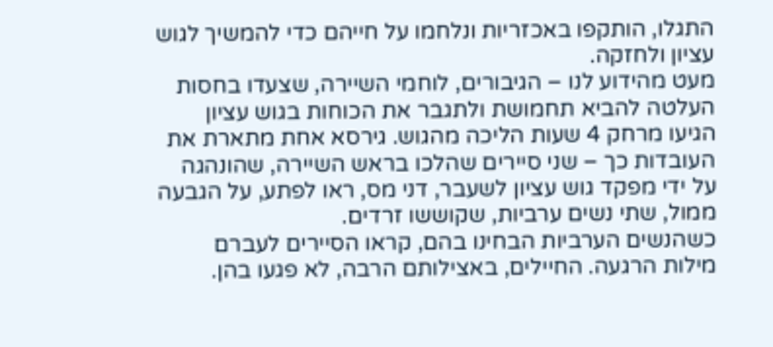התגלו, הותקפו באכזריות ונלחמו על חייהם כדי להמשיך לגוש עציון ולחזקה.
מעט מהידוע לנו – הגיבורים, לוחמי השיירה, שצעדו בחסות העלטה להביא תחמושת ולתגבר את הכוחות בגוש עציון הגיעו מרחק 4 שעות הליכה מהגוש. גירסא אחת מתארת את העובדות כך – שני סיירים שהלכו בראש השיירה, שהונהגה על ידי מפקד גוש עציון לשעבר, דני מס, ראו לפתע, על הגבעה ממול, שתי נשים ערביות, שקוששו זרדים.
כשהנשים הערביות הבחינו בהם, קראו הסיירים לעברם מילות הרגעה. החיילים, באצילותם הרבה, לא פגעו בהן.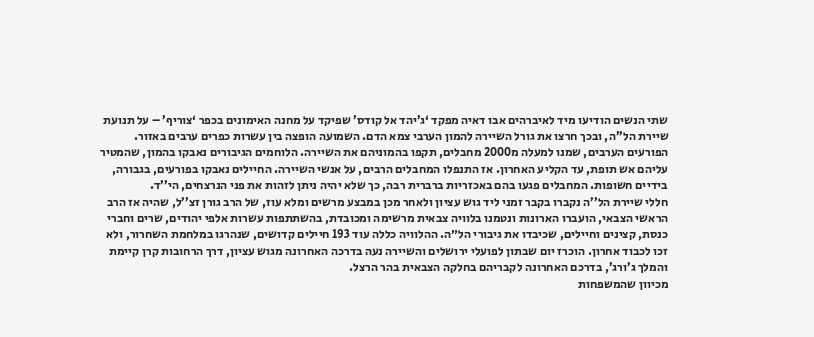שתי הנשים הודיעו מיד לאיברהים אבו דאיה מפקד ‘ג’יהד אל קודס’ שפיקד על מחנה האימונים בכפר ‘צוריף’ – על תנועת שיירת הל’’ה, ובכך חרצו את גורל השיירה להמון הערבי צמא הדם. השמועה הופצה בין עשרות כפרים ערבים באזור. הפורעים הערבים, שמנו למעלה מ2000 מחבלים, תקפו בהמוניהם את השיירה. הלוחמים הגיבורים נאבקו בהמון, שהמטיר עליהם אש תופת, עד הקליע האחרון. אז התנפלו המחבלים הרבים, על אנשי השיירה. החיילים נאבקו בפורעים, בגבורה, בידיים חשופות. המחבלים פגעו בהם באכזריות ברברית רבה, כך שלא יהיה ניתן לזהות את פני הנרצחים, הי’’ד.
חללי שיירת הל’’ה נקברו בקבר זמני ליד גוש עציון ולאחר מכן במבצע מרשים ומלא עוז, של הרב גורן זצ’’ל, שהיה אז הרב הראשי הצבאי, הועברו הארונות ונטמנו בלוויה צבאית מרשימה ומכובדת, בהשתתפות עשרות אלפי יהודים, שרים וחברי כנסת, קצינים וחיילים, שכיבדו את גיבורי הל״ה. ההלוויה כללה עוד 193 חיילים קדושים, שנהרגו במלחמת השחרור, ולא זכו לכבוד אחרון. הוכרז יום שבתון לפועלי ירושלים והשיירה נעה בדרכה האחרונה מגוש עציון, דרך הרחובות קרן קיימת והמלך ג’ורג’, בדרכם האחרונה לקבריהם בחלקה הצבאית בהר הרצל.
מכיוון שהמשפחות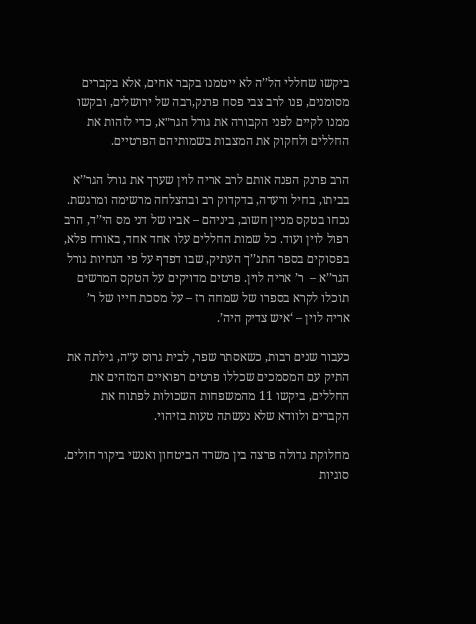ביקשו שחללי הל’’ה לא ייטמנו בקבר אחים, אלא בקברים מסומנים, פנו לרב צבי פסח פרנק,רבה של ירושלים, ובקשו ממנו לקיים לפני הקבורה את גורל הגר״א, כדי לזהות את החללים ולחקוק את המצבות בשמותיהם הפרטיים.

הרב פרנק הפנה אותם לרב אריה לוין שערך את גורל הגר’’א בביתו, בחיל ורעדה, בדקדוק רב ובהצלחה מרשימה ומרגשת. נכחו בטקס מניין חשוב, ביניהם – אביו של דני מס הי’’ד, הרב רפול לוין ועוד. כל שמות החללים עלו אחד אחד, באורח פלא, בפסוקים בספר התנ’’ך העתיק, שבו דפדף על פי הנחיות גורל הגר’’א –  ר’ אריה לוין. פרטים מדויקים על הטקס המרשים תוכלו לקרא בספרו של שמחה רז – על מסכת חייו של ר’ אריה לוין – ‘איש צדיק היה’.

כעבור שנים רבות, כשאסתר שפר, לבית גרוס ע״ה, גילתה את התיק עם המסמכים שכללו פרטים רפואיים המזהים את החללים, ביקשו 11 מהמשפחות השכולות לפתוח את הקברים ולוודא שלא נעשתה טעות בזיהוי.

מחלוקת גדולה פרצה בין משרד הביטחון ואנשי ביקור חולים. סוגיות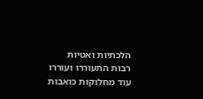הלכתיות ואטיות רבות התעוררו ועוררו עוד מחלוקות כואבות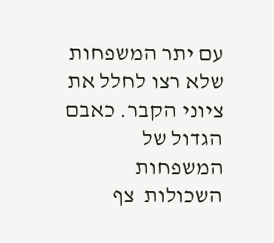עם יתר המשפחות שלא רצו לחלל את ציוני הקבר. כאבם הגדול של המשפחות השכולות  צף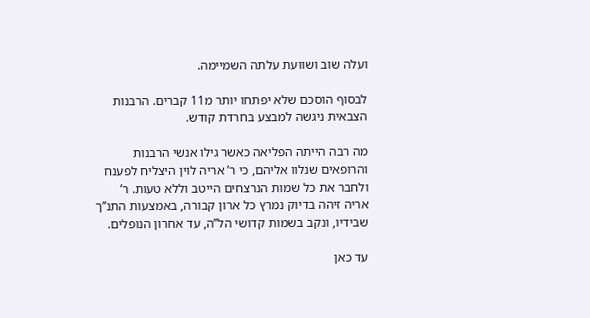ועלה שוב ושוועת עלתה השמיימה.

לבסוף הוסכם שלא יפתחו יותר מ11 קברים. הרבנות הצבאית ניגשה למבצע בחרדת קודש.

מה רבה הייתה הפליאה כאשר גילו אנשי הרבנות והרופאים שנלוו אליהם, כי ר’ אריה לוין היצליח לפענח ולחבר את כל שמות הנרצחים הייטב וללא טעות. ר’ אריה זיהה בדיוק נמרץ כל ארון קבורה, באמצעות התנ’’ך שבידיו, ונקב בשמות קדושי הל’’ה, עד אחרון הנופלים.

עד כאן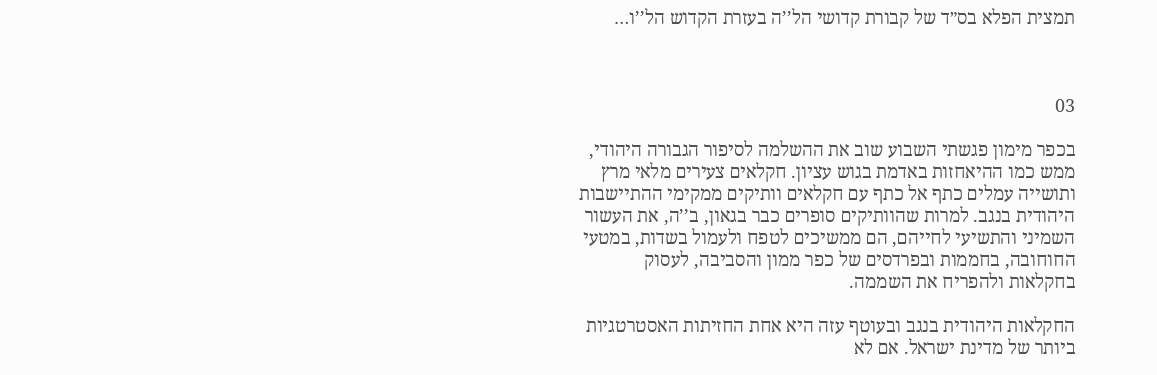תמצית הפלא בס״ד של קבורת קדושי הל’’ה בעזרת הקדוש הל’’ו…



03

בכפר מימון פגשתי השבוע שוב את ההשלמה לסיפור הגבורה היהודי, ממש כמו ההיאחזות באדמת בגוש עציון. חקלאים צעירים מלאי מרץ ותושייה עמלים כתף אל כתף עם חקלאים וותיקים ממקימי ההתיישבות היהודית בנגב. למרות שהוותיקים סופרים כבר בגאון, ב’’ה, את העשור השמיני והתשיעי לחייהם, הם ממשיכים לטפח ולעמול בשדות, במטעי החוחובה, בחממות ובפרדסים של כפר ממון והסביבה, לעסוק בחקלאות ולהפריח את השממה.

החקלאות היהודית בנגב ובעוטף עזה היא אחת החזיתות האסטרטגיות ביותר של מדינת ישראל. אם לא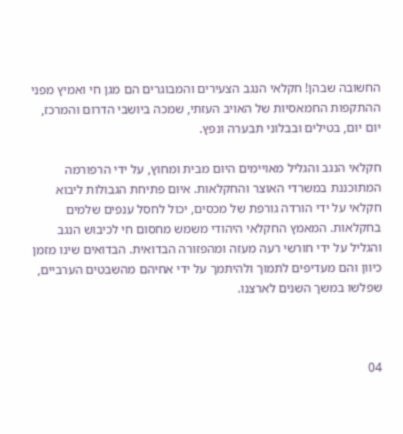החשובה שבהן! חקלאי הנגב הצעירים והמבוגרים הם מגן חי ואמיץ מפני ההתקפות החמאסיות של האויב העזתי, שמכה ביושבי הדרום והמרכז, יום יום, בטילים ובבלוני תבערה ונפץ.

חקלאי הנגב והגליל מאויימים היום מבית ומחוץ, על ידי הרפורמה המתוכננת במשרדי האוצר והחקלאות. איום פתיחת הגבולות ליבוא חקלאי על ידי הורדה גורפת של מכסים, יכול לחסל ענפים שלמים בחקלאות. המאמץ החקלאי היהודי משמש מחסום חי לכיבוש הנגב והגליל על ידי חורשי רעה מעזה ומהפזורה הבדואית. הבדואים שינו מזמן כיוון והם מעדיפים לתמוך ולהיתמך על ידי אחיהם מהשבטים הערביים, שפלשו במשך השנים לארצנו.



04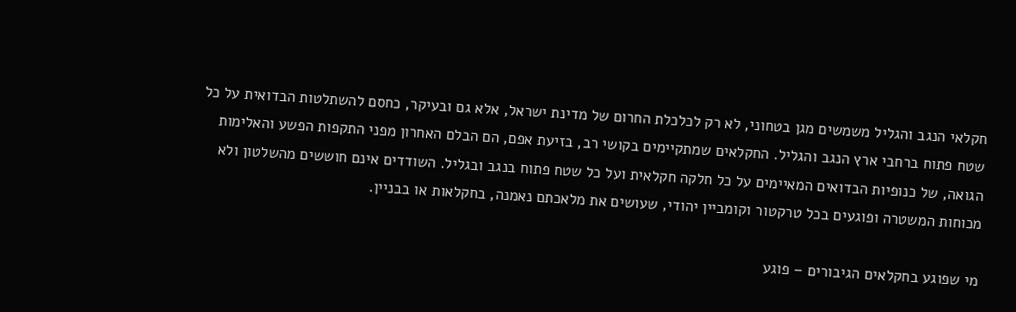חקלאי הנגב והגליל משמשים מגן בטחוני, לא רק לכלכלת החרום של מדינת ישראל, אלא גם ובעיקר, כחסם להשתלטות הבדואית על כל שטח פתוח ברחבי ארץ הנגב והגליל. החקלאים שמתקיימים בקושי רב, בזיעת אפם, הם הבלם האחרון מפני התקפות הפשע והאלימות הגואה, של כנופיות הבדואים המאיימים על כל חלקה חקלאית ועל כל שטח פתוח בנגב ובגליל. השודדים אינם חוששים מהשלטון ולא מכוחות המשטרה ופוגעים בכל טרקטור וקומביין יהודי, שעושים את מלאכתם נאמנה, בחקלאות או בבניין.

מי שפוגע בחקלאים הגיבורים – פוגע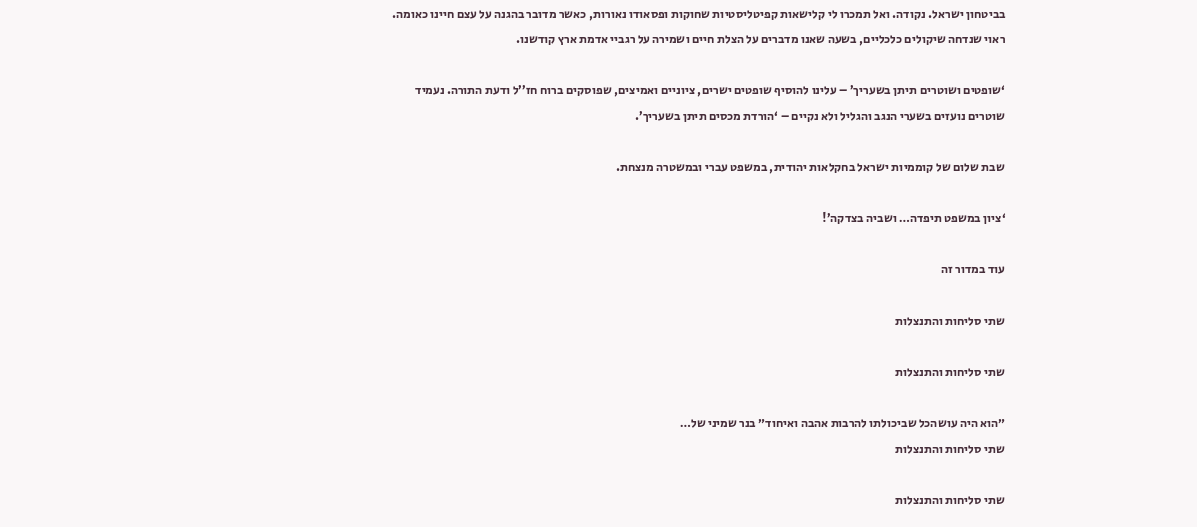בביטחון ישראל. נקודה. ואל תמכרו לי קלישאות קפיטליסטיות שחוקות ופסאודו נאורות, כאשר מדובר בהגנה על עצם חיינו כאומה. ראוי שנדחה שיקולים כלכליים, בשעה שאנו מדברים על הצלת חיים ושמירה על רגביי אדמת ארץ קודשנו.

‘שופטים ושוטרים תיתן בשעריך’ – עלינו להוסיף שופטים ישרים, ציוניים ואמיצים, שפוסקים ברוח חז’’ל ודעת התורה. נעמיד שוטרים נועזים בשערי הנגב והגליל ולא נקיים – ‘הורדת מכסים תיתן בשעריך’.

שבת שלום של קוממיות ישראל בחקלאות יהודית, במשפט עברי ובמשטרה מנצחת.

‘ציון במשפט תיפדה… ושביה בצדקה’!

עוד במדור זה

שתי סליחות והתנצלות

שתי סליחות והתנצלות

״הוא היה עושהכל שביכולתו להרבות אהבה ואיחוד״ בנר שמיני של…
שתי סליחות והתנצלות

שתי סליחות והתנצלות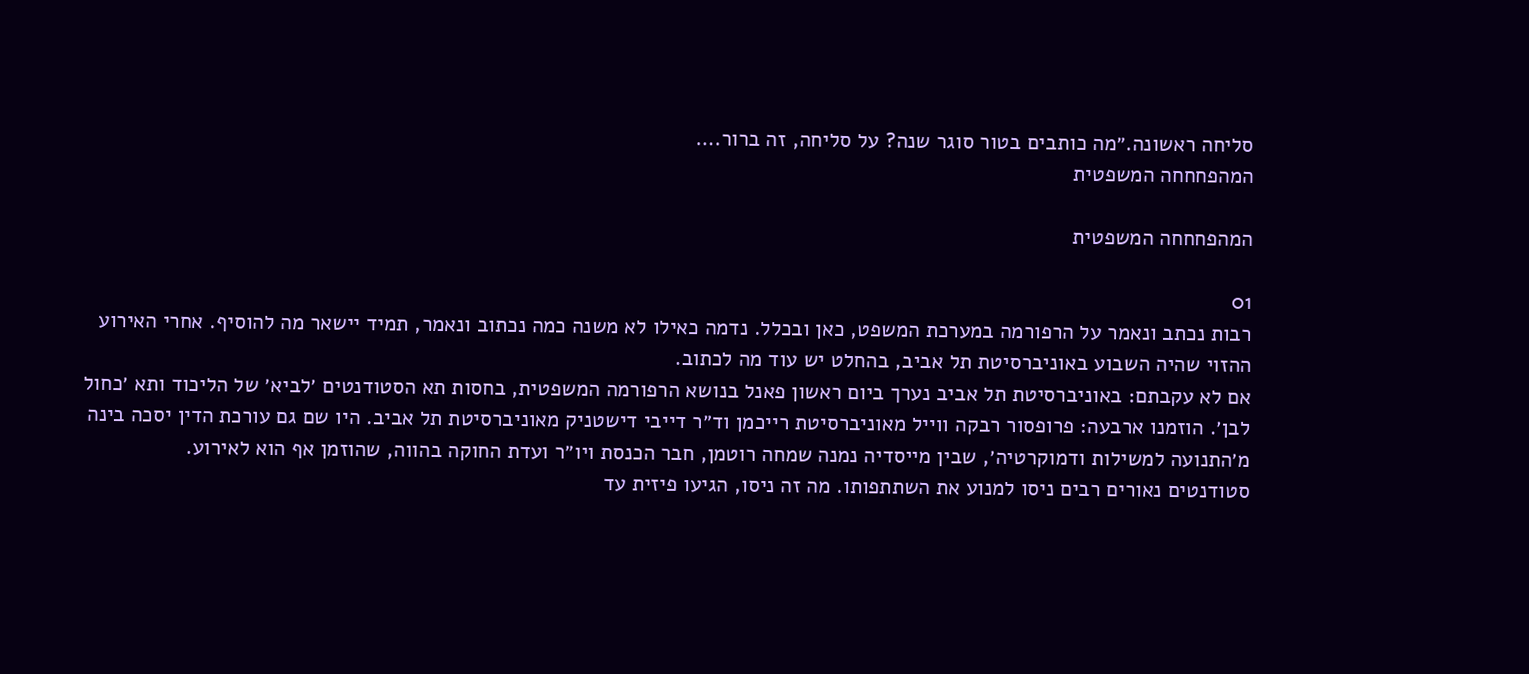סליחה ראשונה.״מה כותבים בטור סוגר שנה? על סליחה, זה ברור.…
המהפחחחה המשפטית

המהפחחחה המשפטית

01
רבות נכתב ונאמר על הרפורמה במערכת המשפט, כאן ובכלל. נדמה כאילו לא משנה כמה נכתוב ונאמר, תמיד יישאר מה להוסיף. אחרי האירוע ההזוי שהיה השבוע באוניברסיטת תל אביב, בהחלט יש עוד מה לכתוב.
אם לא עקבתם: באוניברסיטת תל אביב נערך ביום ראשון פאנל בנושא הרפורמה המשפטית, בחסות תא הסטודנטים ׳לביא׳ של הליכוד ותא ׳כחול לבן׳. הוזמנו ארבעה: פרופסור רבקה ווייל מאוניברסיטת רייכמן וד״ר דייבי דישטניק מאוניברסיטת תל אביב. היו שם גם עורכת הדין יסכה בינה מ׳התנועה למשילות ודמוקרטיה׳, שבין מייסדיה נמנה שמחה רוטמן, חבר הכנסת ויו״ר ועדת החוקה בהווה, שהוזמן אף הוא לאירוע.
סטודנטים נאורים רבים ניסו למנוע את השתתפותו. מה זה ניסו, הגיעו פיזית עד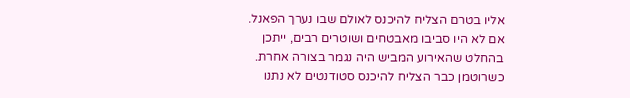אליו בטרם הצליח להיכנס לאולם שבו נערך הפאנל. אם לא היו סביבו מאבטחים ושוטרים רבים, ייתכן בהחלט שהאירוע המביש היה נגמר בצורה אחרת. כשרוטמן כבר הצליח להיכנס סטודנטים לא נתנו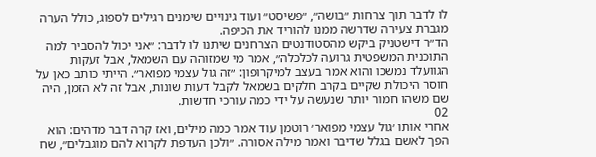לו לדבר תוך צרחות ״בושה״, ״פשיסט״ ועוד גינויים שימנים רגילים לספוג, כולל הערה מגברת צעירה שדרשה ממנו להוריד את הכיפה.
הד״ר דישטניק ביקש מהסטודנטים הצרחנים שיתנו לו לדבר: ״אני יכול להסביר למה התוכנית המשפטית גרועה לכלכלה״, אמר מי שמזוהה עם השמאל, אבל זעקות הגוועלד נמשכו והוא אמר בעצב למיקרופון: ״זה גול עצמי מפואר״. הייתי כותב כאן על חוסר היכולת שקיים בקרב חלקים בשמאל לקבל דעות שונות, אבל זה לא הזמן, היה שם משהו חמור יותר שנעשה על ידי כמה עורכי חדשות.
02
אחרי אותו ׳גול עצמי מפואר׳ רוטמן עוד אמר כמה מילים, ואז קרה דבר מדהים: הוא הפך לאשם בגלל שדיבר ואמר מילה אסורה. ״ולכן העדפת לקרוא להם מוגבלים״, שח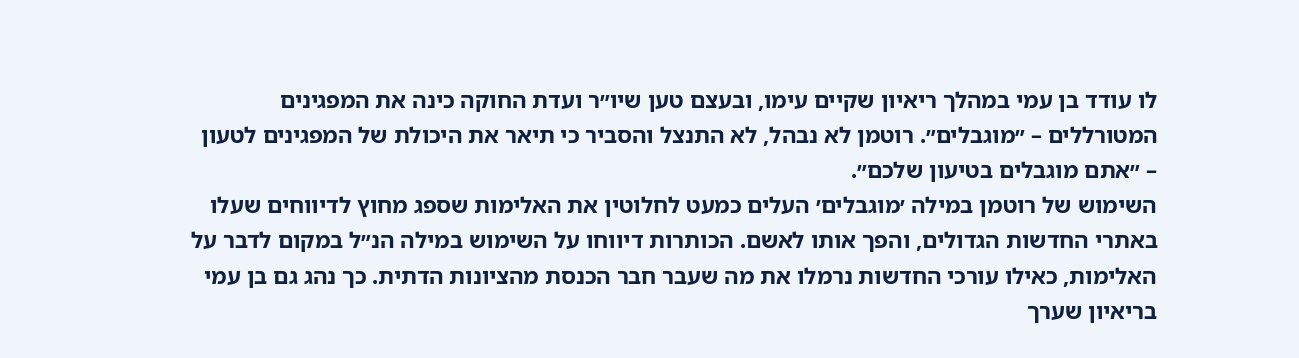לו עודד בן עמי במהלך ריאיון שקיים עימו, ובעצם טען שיו״ר ועדת החוקה כינה את המפגינים המטורללים – ״מוגבלים״. רוטמן לא נבהל, לא התנצל והסביר כי תיאר את היכולת של המפגינים לטעון – ״אתם מוגבלים בטיעון שלכם״.
השימוש של רוטמן במילה ׳מוגבלים׳ העלים כמעט לחלוטין את האלימות שספג מחוץ לדיווחים שעלו באתרי החדשות הגדולים, והפך אותו לאשם. הכותרות דיווחו על השימוש במילה הנ״ל במקום לדבר על האלימות, כאילו עורכי החדשות נרמלו את מה שעבר חבר הכנסת מהציונות הדתית. כך נהג גם בן עמי בריאיון שערך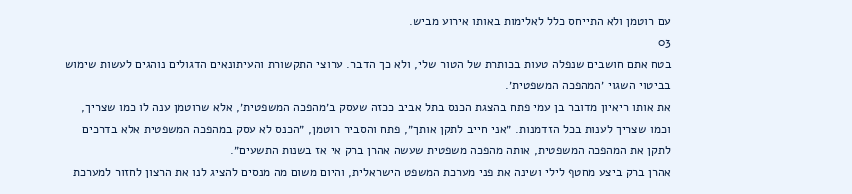עם רוטמן ולא התייחס כלל לאלימות באותו אירוע מביש.
03
בטח אתם חושבים שנפלה טעות בכותרת של הטור שלי, ולא כך הדבר. ערוצי התקשורת והעיתונאים הדגולים נוהגים לעשות שימוש בביטוי השגוי ׳המהפכה המשפטית׳.
את אותו ריאיון מדובר בן עמי פתח בהצגת הכנס בתל אביב ככזה שעסק ב׳מהפכה המשפטית׳, אלא שרוטמן ענה לו כמו שצריך, וכמו שצריך לענות בכל הזדמנות. ״אני חייב לתקן אותך״, פתח והסביר רוטמן, ״הכנס לא עסק במהפכה המשפטית אלא בדרכים לתקן את המהפכה המשפטית, אותה מהפכה משפטית שעשה אהרן ברק אי אז בשנות התשעים״.
אהרן ברק ביצע מחטף לילי ושינה את פני מערכת המשפט הישראלית, והיום משום מה מנסים להציג לנו את הרצון לחזור למערכת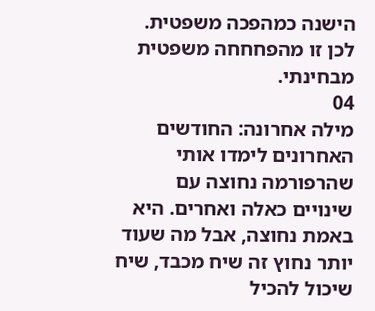הישנה כמהפכה משפטית. לכן זו מהפחחחה משפטית מבחינתי.
04
מילה אחרונה: החודשים האחרונים לימדו אותי שהרפורמה נחוצה עם שינויים כאלה ואחרים. היא באמת נחוצה, אבל מה שעוד יותר נחוץ זה שיח מכבד, שיח שיכול להכיל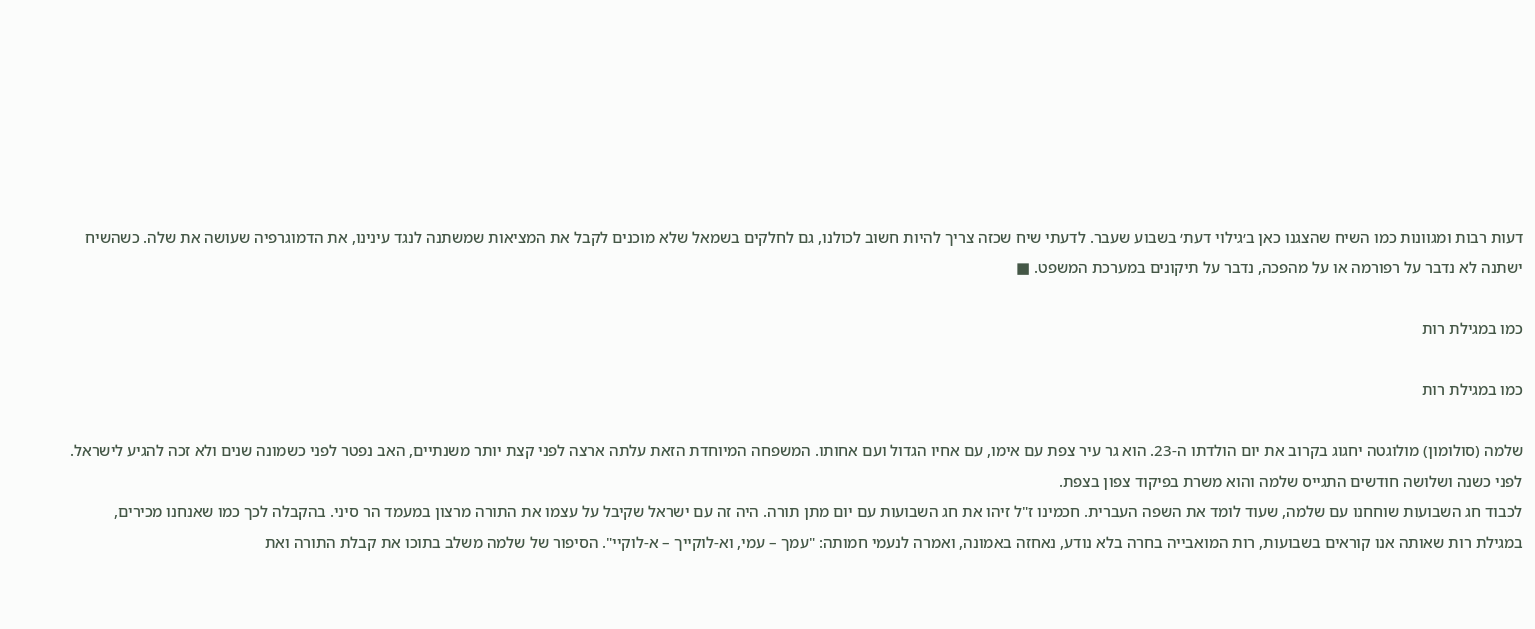דעות רבות ומגוונות כמו השיח שהצגנו כאן ב׳גילוי דעת׳ בשבוע שעבר. לדעתי שיח שכזה צריך להיות חשוב לכולנו, גם לחלקים בשמאל שלא מוכנים לקבל את המציאות שמשתנה לנגד עינינו, את הדמוגרפיה שעושה את שלה. כשהשיח ישתנה לא נדבר על רפורמה או על מהפכה, נדבר על תיקונים במערכת המשפט. ■

כמו במגילת רות

כמו במגילת רות

שלמה (סולומון) מולוגטה יחגוג בקרוב את יום הולדתו ה-23. הוא גר עיר צפת עם אימו, עם אחיו הגדול ועם אחותו. המשפחה המיוחדת הזאת עלתה ארצה לפני קצת יותר משנתיים, האב נפטר לפני כשמונה שנים ולא זכה להגיע לישראל. לפני כשנה ושלושה חודשים התגייס שלמה והוא משרת בפיקוד צפון בצפת.
לכבוד חג השבועות שוחחנו עם שלמה, שעוד לומד את השפה העברית. חכמינו ז"ל זיהו את חג השבועות עם יום מתן תורה. היה זה עם ישראל שקיבל על עצמו את התורה מרצון במעמד הר סיני. בהקבלה לכך כמו שאנחנו מכירים, במגילת רות שאותה אנו קוראים בשבועות, רות המואבייה בחרה בלא נודע, נאחזה באמונה, ואמרה לנעמי חמותה: "עמך – עמי, וא-לוקייך – א-לוקיי". הסיפור של שלמה משלב בתוכו את קבלת התורה ואת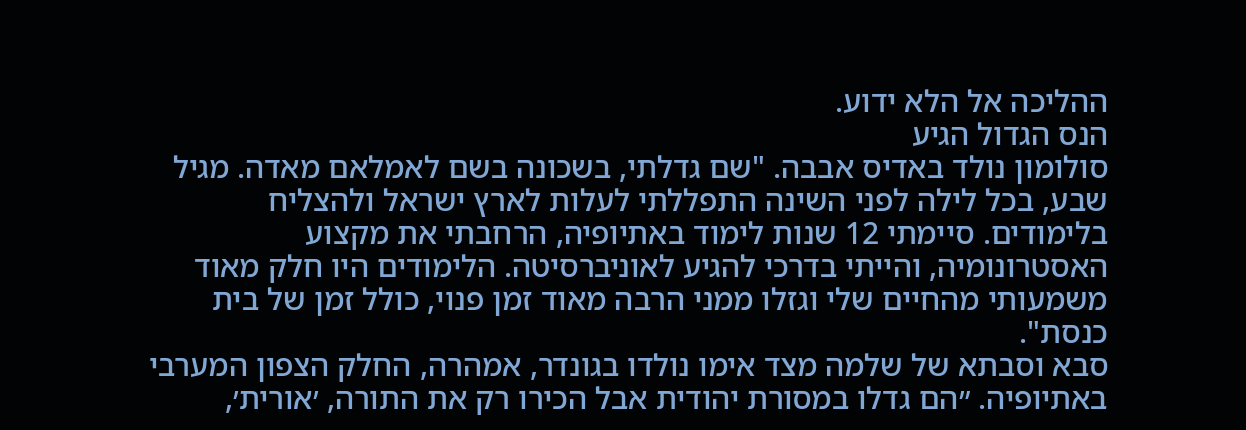ההליכה אל הלא ידוע.
הנס הגדול הגיע
סולומון נולד באדיס אבבה. "שם גדלתי, בשכונה בשם לאמלאם מאדה. מגיל שבע, בכל לילה לפני השינה התפללתי לעלות לארץ ישראל ולהצליח בלימודים. סיימתי 12 שנות לימוד באתיופיה, הרחבתי את מקצוע האסטרונומיה, והייתי בדרכי להגיע לאוניברסיטה. הלימודים היו חלק מאוד משמעותי מהחיים שלי וגזלו ממני הרבה מאוד זמן פנוי, כולל זמן של בית כנסת".
סבא וסבתא של שלמה מצד אימו נולדו בגונדר, אמהרה, החלק הצפון המערבי באתיופיה. ״הם גדלו במסורת יהודית אבל הכירו רק את התורה, ׳אורית׳,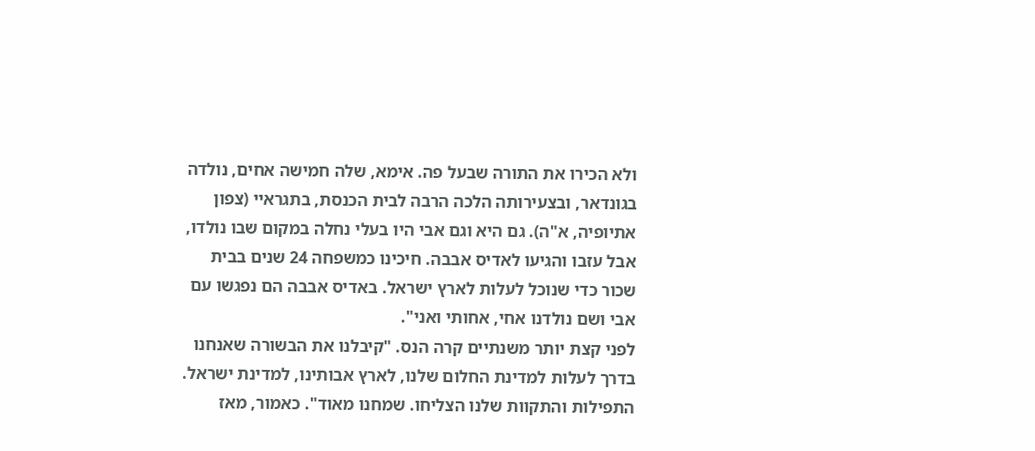ולא הכירו את התורה שבעל פה. אימא, שלה חמישה אחים, נולדה בגונדאר, ובצעירותה הלכה הרבה לבית הכנסת, בתגראיי (צפון אתיופיה, א"ה). גם היא וגם אבי היו בעלי נחלה במקום שבו נולדו, אבל עזבו והגיעו לאדיס אבבה. חיכינו כמשפחה 24 שנים בבית שכור כדי שנוכל לעלות לארץ ישראל. באדיס אבבה הם נפגשו עם אבי ושם נולדנו אחי, אחותי ואני".
לפני קצת יותר משנתיים קרה הנס. "קיבלנו את הבשורה שאנחנו בדרך לעלות למדינת החלום שלנו, לארץ אבותינו, למדינת ישראל. התפילות והתקוות שלנו הצליחו. שמחנו מאוד". כאמור, מאז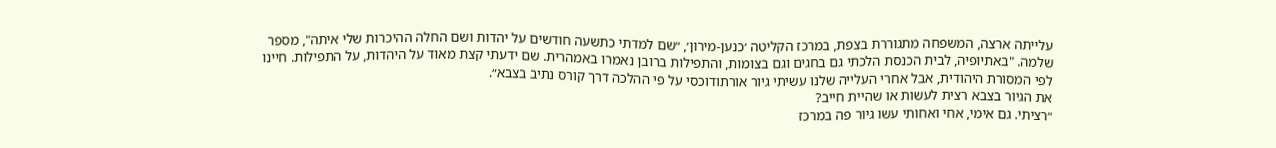עלייתה ארצה, המשפחה מתגוררת בצפת, במרכז הקליטה ׳כנען-מירון׳, ״שם למדתי כתשעה חודשים על יהדות ושם החלה ההיכרות שלי איתה", מספר שלמה. "באתיופיה, לבית הכנסת הלכתי גם בחגים וגם בצומות, והתפילות ברובן נאמרו באמהרית. שם ידעתי קצת מאוד על היהדות, על התפילות. חיינו לפי המסורת היהודית, אבל אחרי העלייה שלנו עשיתי גיור אורתודוכסי על פי ההלכה דרך קורס נתיב בצבא״.
את הגיור בצבא רצית לעשות או שהיית חייב?
״רציתי. גם אימי, אחי ואחותי עשו גיור פה במרכז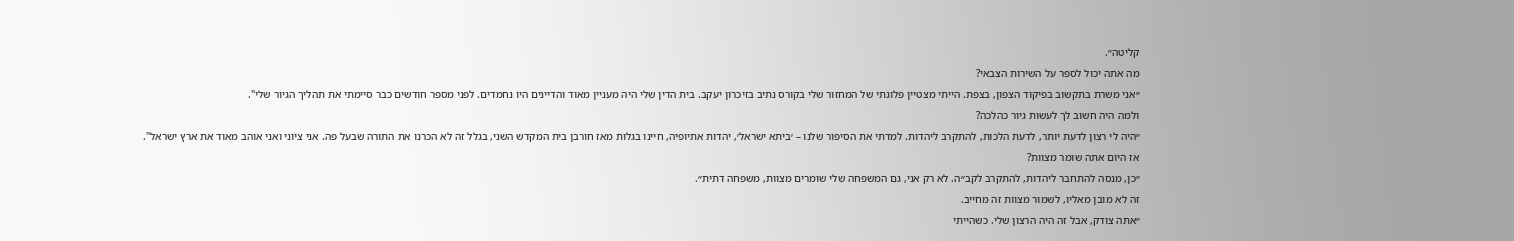קליטה״.
מה אתה יכול לספר על השירות הצבאי?
״אני משרת בתקשוב בפיקוד הצפון, בצפת. הייתי מצטיין פלוגתי של המחזור שלי בקורס נתיב בזיכרון יעקב. בית הדין שלי היה מעניין מאוד והדיינים היו נחמדים. לפני מספר חודשים כבר סיימתי את תהליך הגיור שלי".
ולמה היה חשוב לך לעשות גיור כהלכה?
״היה לי רצון לדעת יותר, לדעת הלכות, להתקרב ליהדות. למדתי את הסיפור שלנו – ׳ביתא ישראל׳, יהדות אתיופיה, חיינו בגלות מאז חורבן בית המקדש השני, בגלל זה לא הכרנו את התורה שבעל פה. אני ציוני ואני אוהב מאוד את ארץ ישראל".
אז היום אתה שומר מצוות?
״כן, מנסה להתחבר ליהדות, להתקרב לקב״ה. לא רק אני, גם המשפחה שלי שומרים מצוות, משפחה דתית״.
זה לא מובן מאליו, לשמור מצוות זה מחייב.
״אתה צודק, אבל זה היה הרצון שלי. כשהייתי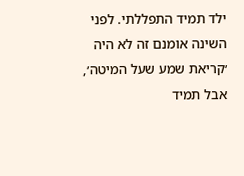ילד תמיד התפללתי. לפני השינה אומנם זה לא היה ׳קריאת שמע שעל המיטה׳, אבל תמיד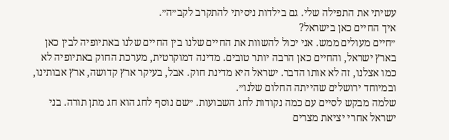עשיתי את התפילה שלי. גם בילדות ניסיתי להתקרב לקב״ה״.
איך החיים כאן בישראל?
״חיים מעולים ממש. אני יכול להשוות את החיים שלנו בין החיים שלנו באתיופיה לבין כאן בארץ ישראל, והחיים כאן הרבה יותר טובים. מדינה דמוקרטית, מערכת החוק באתיופיה לא כמו אצלנו, זה לא אותו הדבר. ישראל היא מדינת חוק. אבל, בעיקר ארץ קדושה, ארץ אבותינו, ובמיוחד ירושלים שהייתה החלום שלנו״.
שלמה מבקש לסיים עם כמה נקודות לחג השבועות. ״שם נוסף לחג הוא חג מתן תורה. בני ישראל אחרי יציאת מצרים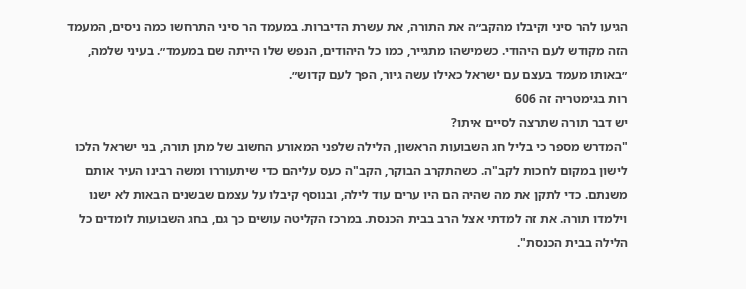הגיעו להר סיני וקיבלו מהקב״ה את התורה, את עשרת הדיברות. במעמד הר סיני התרחשו כמה ניסים, המעמד הזה מקודש לעם היהודי. כשמישהו מתגייר, כמו כל היהודים, הנפש שלו הייתה שם במעמד״. בעיני שלמה, ״באותו מעמד בעצם עם ישראל כאילו עשה גיור, הפך לעם קדוש״.
רות בגימטריה זה 606
יש דבר תורה שתרצה לסיים איתו?
"המדרש מספר כי בליל חג השבועות הראשון, הלילה שלפני המאורע החשוב של מתן תורה, בני ישראל הלכו לישון במקום לחכות לקב"ה. כשהתקרב הבוקר, הקב"ה כעס עליהם כדי שיתעוררו ומשה רבינו העיר אותם משנתם. כדי לתקן את מה שהיה הם היו ערים עוד לילה, ובנוסף קיבלו על עצמם שבשנים הבאות לא ישנו וילמדו תורה. את זה למדתי אצל הרב בבית הכנסת. במרכז הקליטה עושים כך גם, בחג השבועות לומדים כל הלילה בבית הכנסת".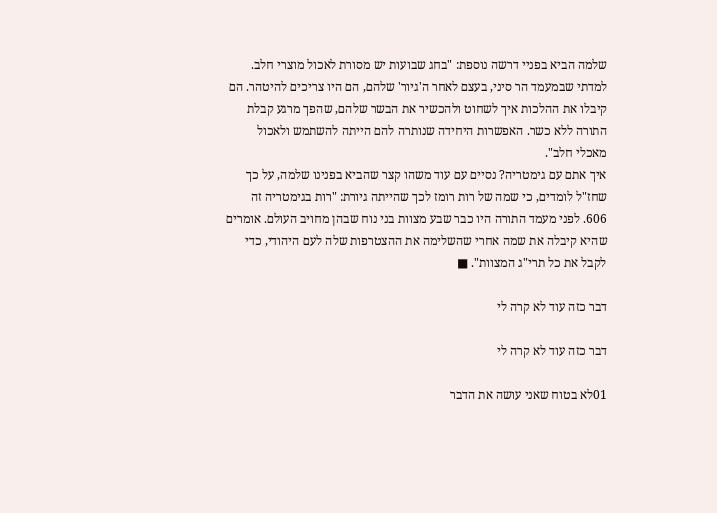שלמה הביא בפניי דרשה נוספת: "בחג שבועות יש מסורת לאכול מוצרי חלב. למדתי שבמעמד הר סיני, בעצם לאחר ה'גיור' שלהם, הם היו צריכים להיטהר. הם קיבלו את ההלכות איך לשחוט ולהכשיר את הבשר שלהם, שהפך מרגע קבלת התורה ללא כשר. האפשרות היחידה שנותרה להם הייתה להשתמש ולאכול מאכלי חלב".
איך אתם עם גימטריה? נסיים עם עוד משהו קצר שהביא בפנינו שלמה, על כך שחז"ל לומדים, כי שמה של רות רומז לכך שהייתה גיורת: "רות בגימטריה זה 606. לפני מעמד התורה היו כבר שבע מצוות בני נוח שבהן מחויב העולם. אומרים שהיא קיבלה את שמה אחרי שהשלימה את ההצטרפות שלה לעם היהודי, כדי לקבל את כל תרי"ג המצוות". ■

דבר כזה עוד לא קרה לי

דבר כזה עוד לא קרה לי

01לא בטוח שאני עושה את הדבר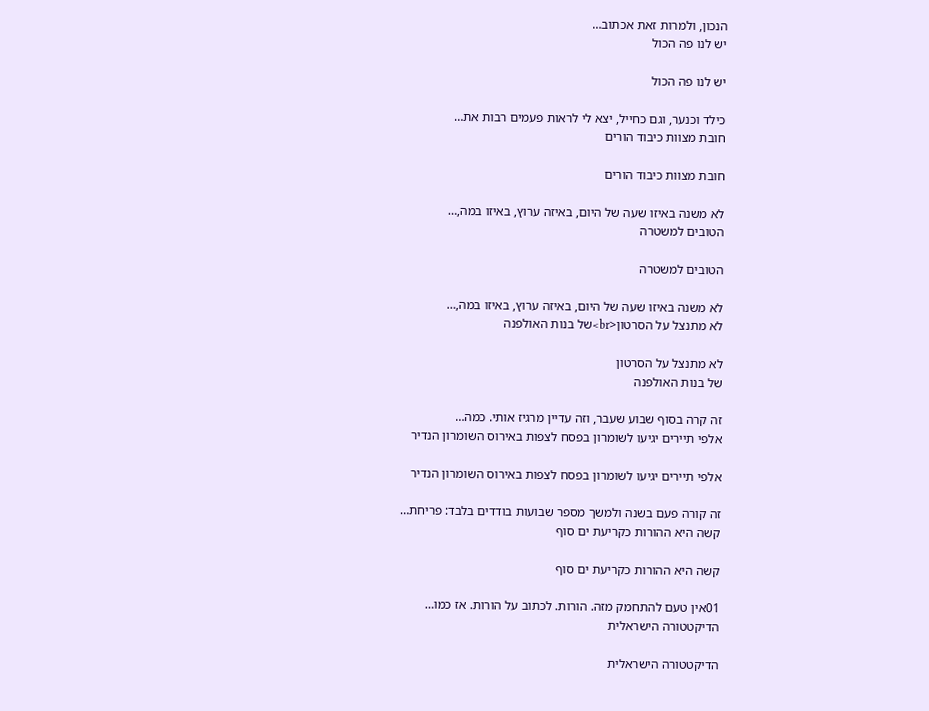הנכון, ולמרות זאת אכתוב…
יש לנו פה הכול

יש לנו פה הכול

כילד וכנער, וגם כחייל, יצא לי לראות פעמים רבות את…
חובת מצוות כיבוד הורים

חובת מצוות כיבוד הורים

לא משנה באיזו שעה של היום, באיזה ערוץ, באיזו במה,…
הטובים למשטרה

הטובים למשטרה

לא משנה באיזו שעה של היום, באיזה ערוץ, באיזו במה,…
לא מתנצל על הסרטון<br>של בנות האולפנה

לא מתנצל על הסרטון
של בנות האולפנה

זה קרה בסוף שבוע שעבר, וזה עדיין מרגיז אותי. כמה…
אלפי תיירים יגיעו לשומרון בפסח לצפות באירוס השומרון הנדיר

אלפי תיירים יגיעו לשומרון בפסח לצפות באירוס השומרון הנדיר

זה קורה פעם בשנה ולמשך מספר שבועות בודדים בלבד: פריחת…
קשה היא ההורות כקריעת ים סוף

קשה היא ההורות כקריעת ים סוף

01אין טעם להתחמק מזה. הורות. לכתוב על הורות. אז כמו…
הדיקטטורה הישראלית

הדיקטטורה הישראלית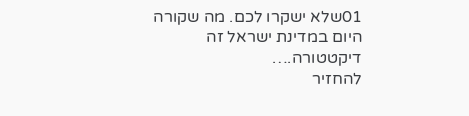01שלא ישקרו לכם. מה שקורה היום במדינת ישראל זה דיקטטורה.…
להחזיר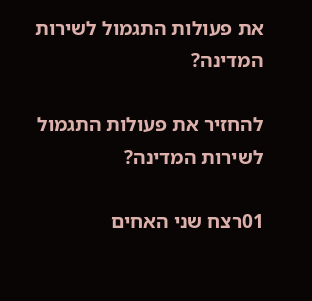את פעולות התגמול לשירות המדינה?

להחזיר את פעולות התגמול לשירות המדינה?

01רצח שני האחים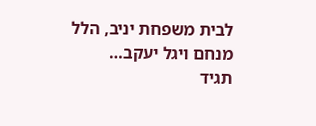לבית משפחת יניב, הלל מנחם ויגל יעקב…
תגיד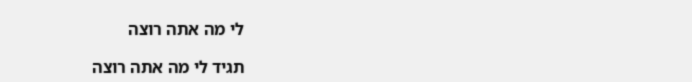לי מה אתה רוצה

תגיד לי מה אתה רוצה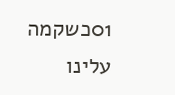01כשקמה עלינו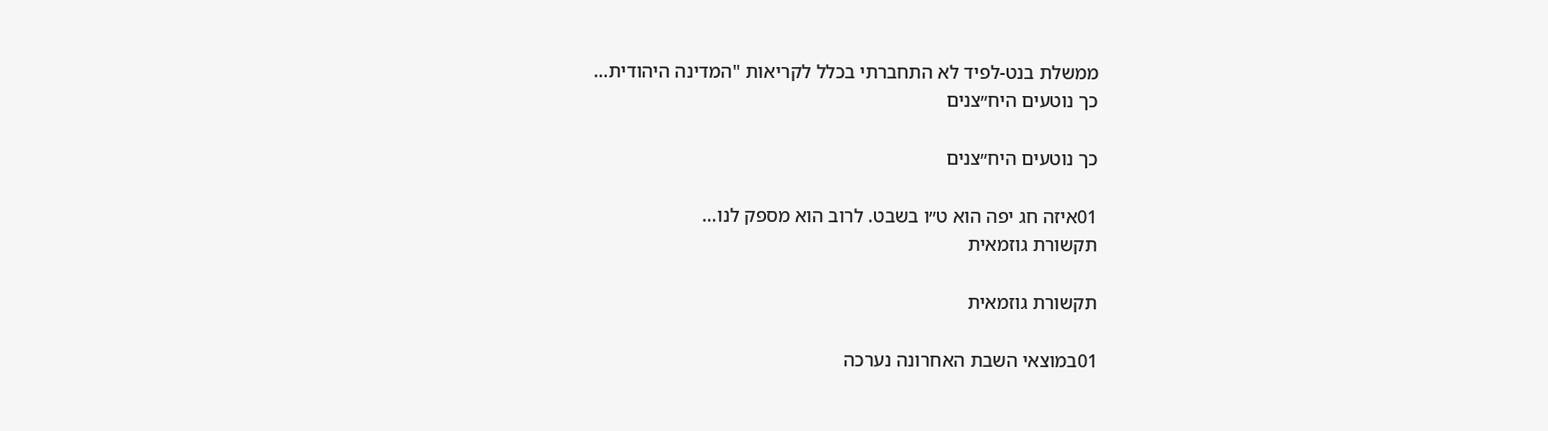ממשלת בנט-לפיד לא התחברתי בכלל לקריאות "המדינה היהודית…
כך נוטעים היח״צנים

כך נוטעים היח״צנים

01איזה חג יפה הוא ט״ו בשבט. לרוב הוא מספק לנו…
תקשורת גוזמאית

תקשורת גוזמאית

01במוצאי השבת האחרונה נערכה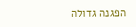הפגנה גדולה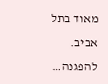מאוד בתל אביב. להפגנה…